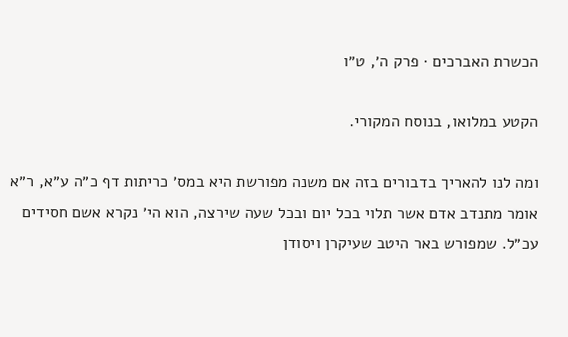הכשרת האברכים · פרק ה׳, ט״ו

הקטע במלואו, בנוסח המקורי.

ומה לנו להאריך בדבורים בזה אם משנה מפורשת היא במס׳ כריתות דף כ״ה ע״א, ר״א אומר מתנדב אדם אשר תלוי בכל יום ובכל שעה שירצה, הוא הי׳ נקרא אשם חסידים עכ״ל. שמפורש באר היטב שעיקרן ויסודן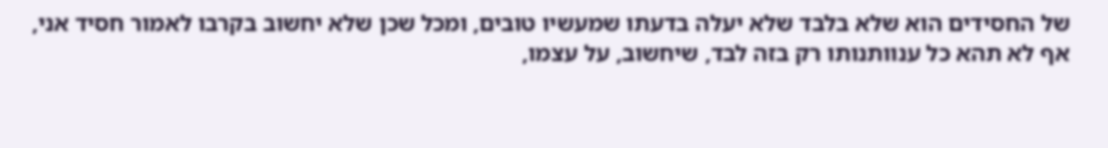של החסידים הוא שלא בלבד שלא יעלה בדעתו שמעשיו טובים, ומכל שכן שלא יחשוב בקרבו לאמור חסיד אני, אף לא תהא כל ענוותנותו רק בזה לבד, שיחשוב, על עצמו,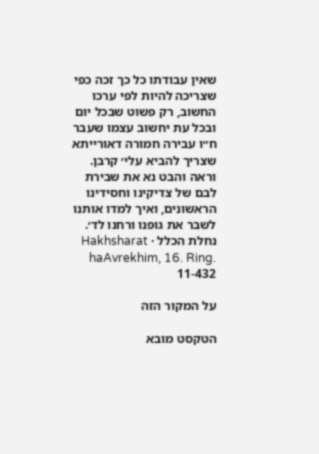שאין עבודתו כל כך זכה כפי שצריכה להיות לפי ערכו החשוב, רק פשוט שבכל יום ובכל עת יחשוב עצמו שעבר ח״ו עבירה חמורה דאורייתא שצריך להביא עלי׳ קרבן. וראה והבט נא את שבירת לבם של צדיקינו וחסידינו הראשונים, ואיך למדו אותנו לשבר את גופנו ורחנו לד׳.
נחלת הכלל · Hakhsharat haAvrekhim, 16. Ring. 11-432

על המקור הזה

הטקסט מובא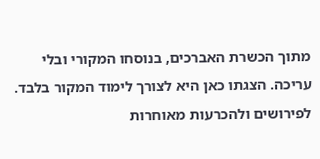מתוך הכשרת האברכים, בנוסחו המקורי ובלי עריכה. הצגתו כאן היא לצורך לימוד המקור בלבד. לפירושים ולהכרעות מאוחרות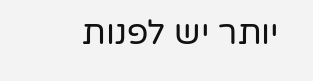יותר יש לפנות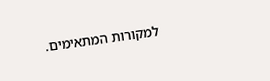למקורות המתאימים.